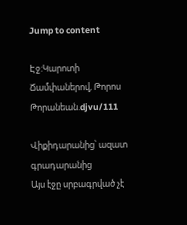Jump to content

Էջ:Կարոտի Ճամփաներով, Թորոս Թորանեան.djvu/111

Վիքիդարանից՝ ազատ գրադարանից
Այս էջը սրբագրված չէ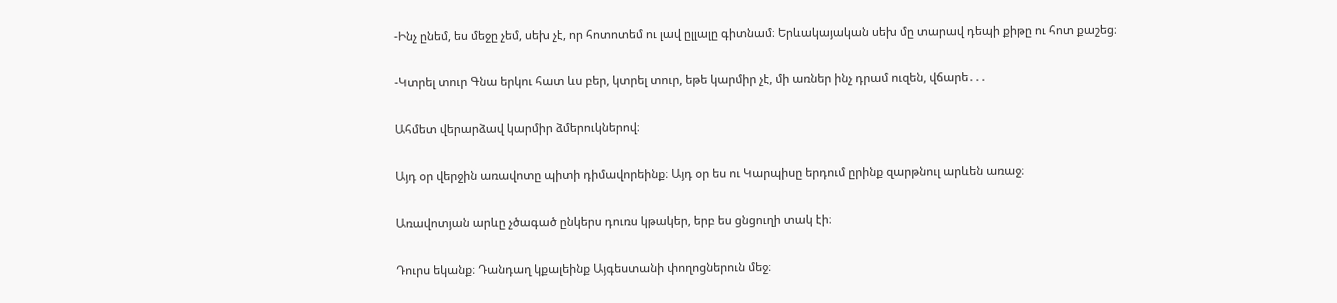-Ինչ ընեմ, ես մեջը չեմ, սեխ չէ, որ հոտոտեմ ու լավ ըլլալը գիտնամ։ Երևակայական սեխ մը տարավ դեպի քիթը ու հոտ քաշեց։

-Կտրել տուր Գնա երկու հատ ևս բեր, կտրել տուր, եթե կարմիր չէ, մի առներ ինչ դրամ ուզեն, վճարե․․․

Ահմետ վերարձավ կարմիր ձմերուկներով։

Այդ օր վերջին առավոտը պիտի դիմավորեինք։ Այդ օր ես ու Կարպիսը երդում ըրինք զարթնուլ արևեն առաջ։

Առավոտյան արևը չծագած ընկերս դուռս կթակեր, երբ ես ցնցուղի տակ էի։

Դուրս եկանք։ Դանդաղ կքալեինք Այգեստանի փողոցներուն մեջ։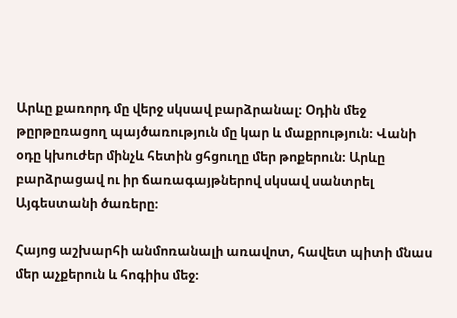Արևը քառորդ մը վերջ սկսավ բարձրանալ։ Օդին մեջ թըրթըռացող պայծառություն մը կար և մաքրություն։ Վանի օդը կխուժեր մինչև հետին ցհցուղը մեր թոքերուն։ Արևը բարձրացավ ու իր ճառագայթներով սկսավ սանտրել Այգեստանի ծառերը։

Հայոց աշխարհի անմոռանալի առավոտ, հավետ պիտի մնաս մեր աչքերուն և հոգիիս մեջ։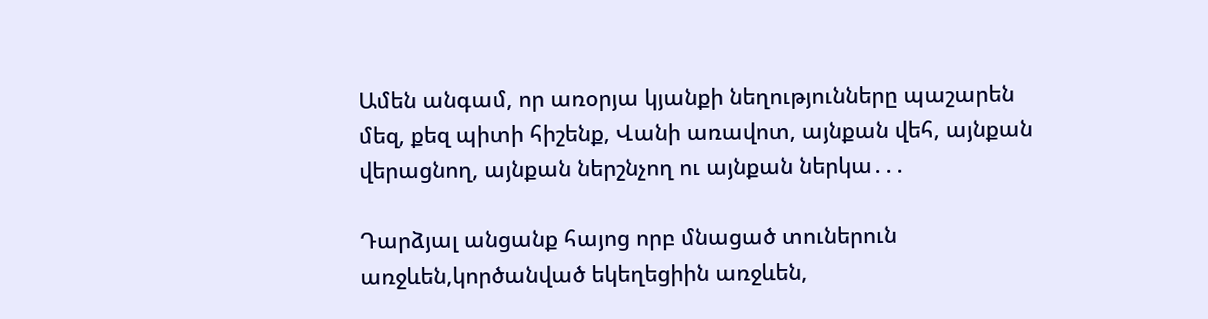Ամեն անգամ, որ առօրյա կյանքի նեղությունները պաշարեն մեզ, քեզ պիտի հիշենք, Վանի առավոտ, այնքան վեհ, այնքան վերացնող, այնքան ներշնչող ու այնքան ներկա․․․

Դարձյալ անցանք հայոց որբ մնացած տուներուն առջևեն,կործանված եկեղեցիին առջևեն,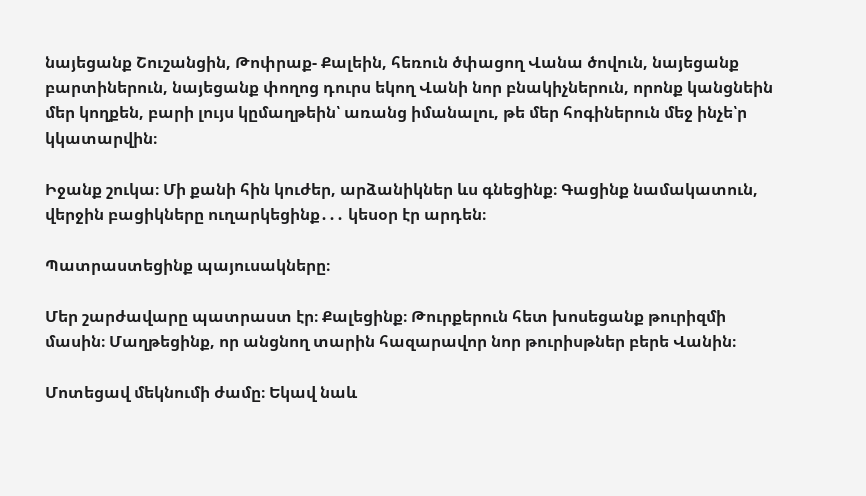նայեցանք Շուշանցին, Թոփրաք- Քալեին, հեռուն ծփացող Վանա ծովուն, նայեցանք բարտիներուն, նայեցանք փողոց դուրս եկող Վանի նոր բնակիչներուն, որոնք կանցնեին մեր կողքեն, բարի լույս կըմաղթեին՝ առանց իմանալու, թե մեր հոգիներուն մեջ ինչե՝ր կկատարվին։

Իջանք շուկա։ Մի քանի հին կուժեր, արձանիկներ ևս գնեցինք։ Գացինք նամակատուն, վերջին բացիկները ուղարկեցինք․․․ կեսօր էր արդեն։

Պատրաստեցինք պայուսակները։

Մեր շարժավարը պատրաստ էր։ Քալեցինք։ Թուրքերուն հետ խոսեցանք թուրիզմի մասին։ Մաղթեցինք, որ անցնող տարին հազարավոր նոր թուրիսթներ բերե Վանին։

Մոտեցավ մեկնումի ժամը։ Եկավ նաև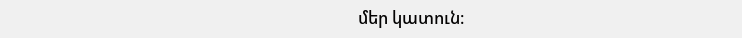մեր կատուն։